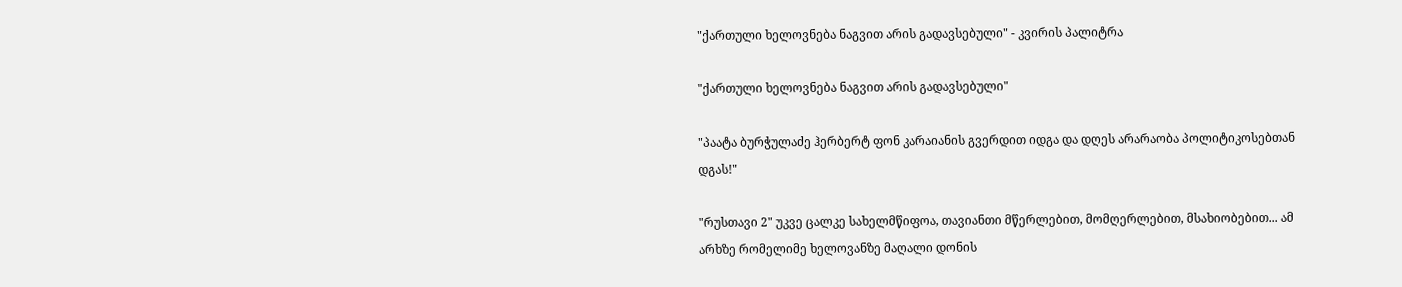"ქართული ხელოვნება ნაგვით არის გადავსებული" - კვირის პალიტრა

"ქართული ხელოვნება ნაგვით არის გადავსებული"

"პაატა ბურჭულაძე ჰერბერტ ფონ კარაიანის გვერდით იდგა და დღეს არარაობა პოლიტიკოსებთან დგას!"

"რუსთავი 2" უკვე ცალკე სახელმწიფოა, თავიანთი მწერლებით, მომღერლებით, მსახიობებით... ამ არხზე რომელიმე ხელოვანზე მაღალი დონის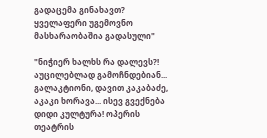გადაცემა გინახავთ? ყველაფერი უგემოვნო მასხარაობაშია გადასული"

"ნიჭიერ ხალხს რა დალევს?! აუცილებლად გამოჩნდებიან... გალაკტიონი, დავით კაკაბაძე, აკაკი ხორავა... ისევ გვექნება დიდი კულტურა! ოპერის თეატრის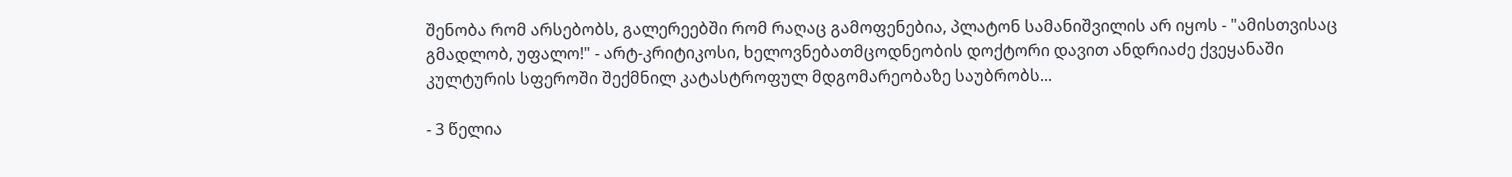შენობა რომ არსებობს, გალერეებში რომ რაღაც გამოფენებია, პლატონ სამანიშვილის არ იყოს - "ამისთვისაც გმადლობ, უფალო!" - არტ-კრიტიკოსი, ხელოვნებათმცოდნეობის დოქტორი დავით ანდრიაძე ქვეყანაში კულტურის სფეროში შექმნილ კატასტროფულ მდგომარეობაზე საუბრობს...

- 3 წელია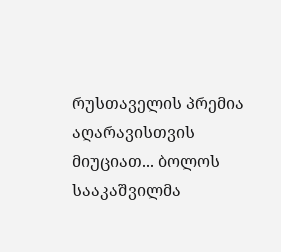რუსთაველის პრემია აღარავისთვის მიუციათ... ბოლოს სააკაშვილმა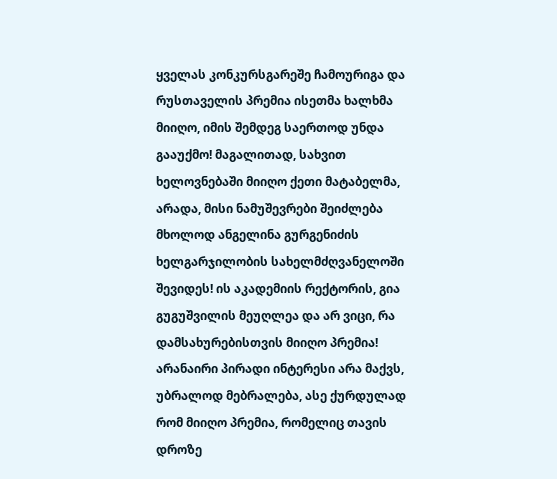ყველას კონკურსგარეშე ჩამოურიგა და რუსთაველის პრემია ისეთმა ხალხმა მიიღო, იმის შემდეგ საერთოდ უნდა გააუქმო! მაგალითად, სახვით ხელოვნებაში მიიღო ქეთი მატაბელმა, არადა, მისი ნამუშევრები შეიძლება მხოლოდ ანგელინა გურგენიძის ხელგარჯილობის სახელმძღვანელოში შევიდეს! ის აკადემიის რექტორის, გია გუგუშვილის მეუღლეა და არ ვიცი, რა დამსახურებისთვის მიიღო პრემია! არანაირი პირადი ინტერესი არა მაქვს, უბრალოდ მებრალება, ასე ქურდულად რომ მიიღო პრემია, რომელიც თავის დროზე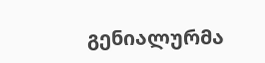გენიალურმა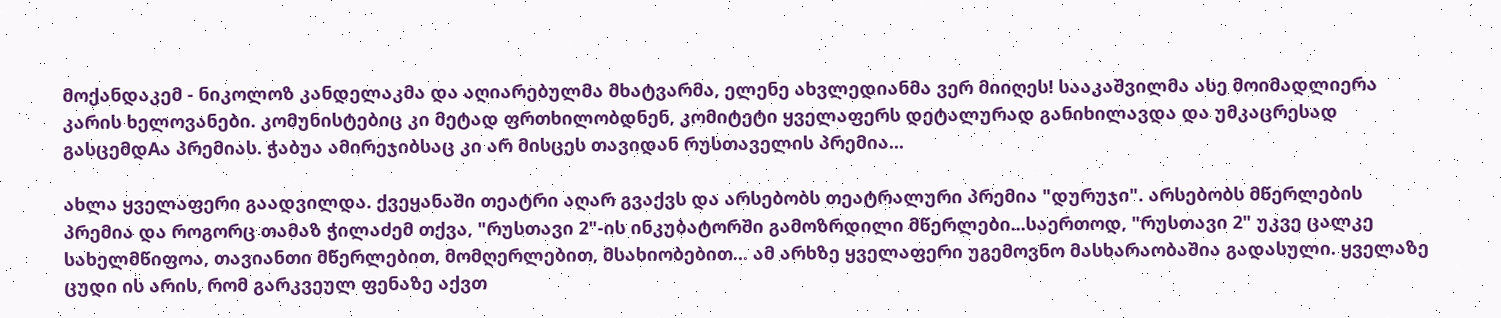მოქანდაკემ - ნიკოლოზ კანდელაკმა და აღიარებულმა მხატვარმა, ელენე ახვლედიანმა ვერ მიიღეს! სააკაშვილმა ასე მოიმადლიერა კარის ხელოვანები. კომუნისტებიც კი მეტად ფრთხილობდნენ, კომიტეტი ყველაფერს დეტალურად განიხილავდა და უმკაცრესად გასცემდAა პრემიას. ჭაბუა ამირეჯიბსაც კი არ მისცეს თავიდან რუსთაველის პრემია...

ახლა ყველაფერი გაადვილდა. ქვეყანაში თეატრი აღარ გვაქვს და არსებობს თეატრალური პრემია "დურუჯი". არსებობს მწერლების პრემია და როგორც თამაზ ჭილაძემ თქვა, "რუსთავი 2"-ის ინკუბატორში გამოზრდილი მწერლები...საერთოდ, "რუსთავი 2" უკვე ცალკე სახელმწიფოა, თავიანთი მწერლებით, მომღერლებით, მსახიობებით... ამ არხზე ყველაფერი უგემოვნო მასხარაობაშია გადასული. ყველაზე ცუდი ის არის, რომ გარკვეულ ფენაზე აქვთ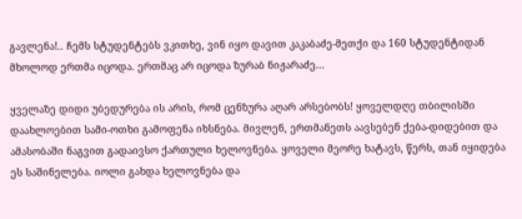გავლენა!.. ჩემს სტუდენტებს ვკითხე, ვინ იყო დავით კაკაბაძე-მეთქი და 160 სტუდენტიდან მხოლოდ ერთმა იცოდა. ერთმაც არ იცოდა ზურაბ ნიჟარაძე...

ყველაზე დიდი უბედურება ის არის, რომ ცენზურა აღარ არსებობს! ყოველდღე თბილისში დაახლოებით სამი-ოთხი გამოფენა იხსნება. მივლენ, ერთმანეთს აავსებენ ქება-დიდებით და ამასობაში ნაგვით გადაივსო ქართული ხელოვნება. ყოველი მეორე ხატავს, წერს, თან იყიდება ეს საშინელება. იოლი გახდა ხელოვნება და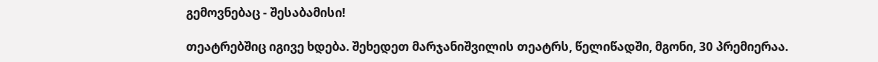გემოვნებაც - შესაბამისი!

თეატრებშიც იგივე ხდება. შეხედეთ მარჯანიშვილის თეატრს, წელიწადში, მგონი, 30 პრემიერაა.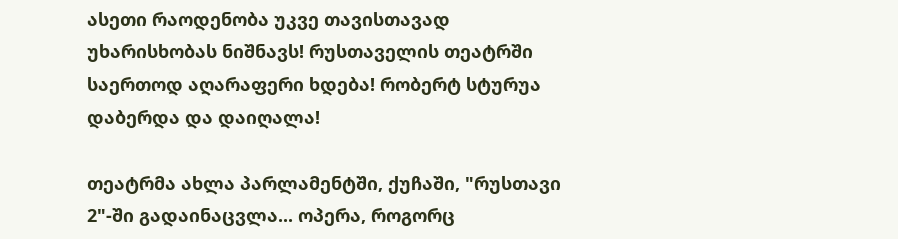ასეთი რაოდენობა უკვე თავისთავად უხარისხობას ნიშნავს! რუსთაველის თეატრში საერთოდ აღარაფერი ხდება! რობერტ სტურუა დაბერდა და დაიღალა!

თეატრმა ახლა პარლამენტში, ქუჩაში, "რუსთავი 2"-ში გადაინაცვლა... ოპერა, როგორც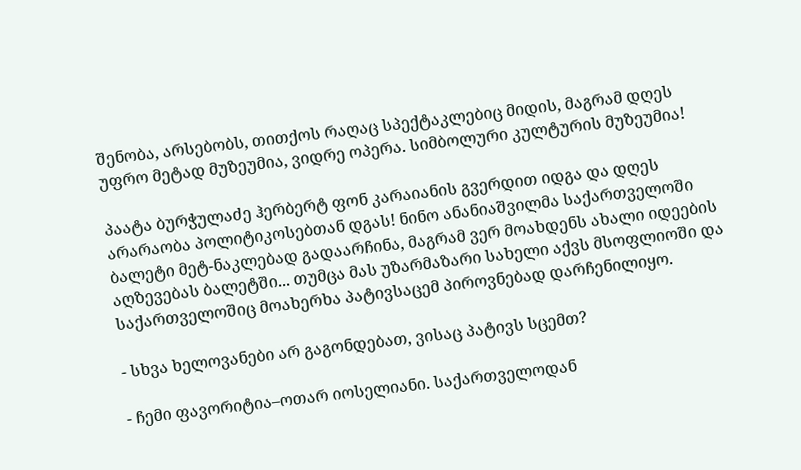შენობა, არსებობს, თითქოს რაღაც სპექტაკლებიც მიდის, მაგრამ დღეს უფრო მეტად მუზეუმია, ვიდრე ოპერა. სიმბოლური კულტურის მუზეუმია!

პაატა ბურჭულაძე ჰერბერტ ფონ კარაიანის გვერდით იდგა და დღეს არარაობა პოლიტიკოსებთან დგას! ნინო ანანიაშვილმა საქართველოში ბალეტი მეტ-ნაკლებად გადაარჩინა, მაგრამ ვერ მოახდენს ახალი იდეების აღზევებას ბალეტში... თუმცა მას უზარმაზარი სახელი აქვს მსოფლიოში და საქართველოშიც მოახერხა პატივსაცემ პიროვნებად დარჩენილიყო.

- სხვა ხელოვანები არ გაგონდებათ, ვისაც პატივს სცემთ?

- ჩემი ფავორიტია–ოთარ იოსელიანი. საქართველოდან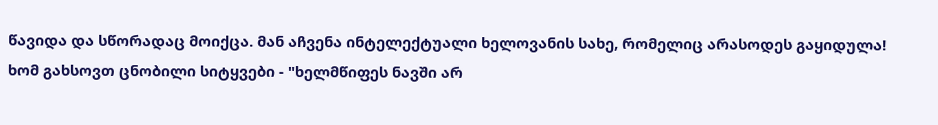წავიდა და სწორადაც მოიქცა. მან აჩვენა ინტელექტუალი ხელოვანის სახე, რომელიც არასოდეს გაყიდულა! ხომ გახსოვთ ცნობილი სიტყვები - "ხელმწიფეს ნავში არ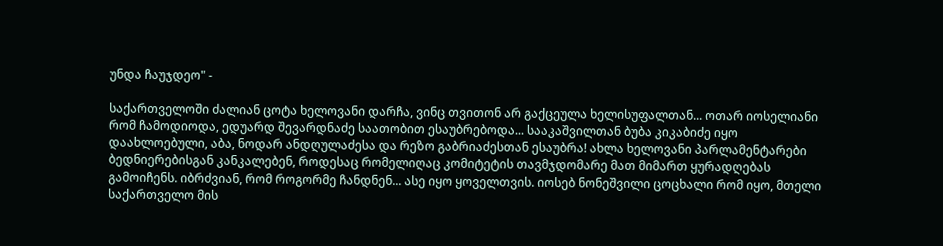უნდა ჩაუჯდეო" -

საქართველოში ძალიან ცოტა ხელოვანი დარჩა, ვინც თვითონ არ გაქცეულა ხელისუფალთან... ოთარ იოსელიანი რომ ჩამოდიოდა, ედუარდ შევარდნაძე საათობით ესაუბრებოდა... სააკაშვილთან ბუბა კიკაბიძე იყო დაახლოებული, აბა, ნოდარ ანდღულაძესა და რეზო გაბრიაძესთან ესაუბრა! ახლა ხელოვანი პარლამენტარები ბედნიერებისგან კანკალებენ, როდესაც რომელიღაც კომიტეტის თავმჯდომარე მათ მიმართ ყურადღებას გამოიჩენს. იბრძვიან, რომ როგორმე ჩანდნენ... ასე იყო ყოველთვის. იოსებ ნონეშვილი ცოცხალი რომ იყო, მთელი საქართველო მის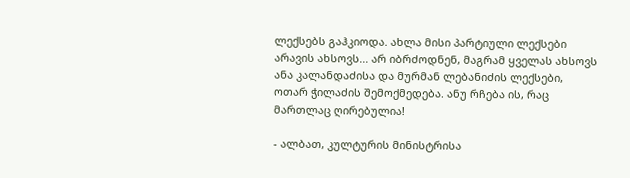ლექსებს გაჰკიოდა. ახლა მისი პარტიული ლექსები არავის ახსოვს... არ იბრძოდნენ, მაგრამ ყველას ახსოვს ანა კალანდაძისა და მურმან ლებანიძის ლექსები, ოთარ ჭილაძის შემოქმედება. ანუ რჩება ის, რაც მართლაც ღირებულია!

- ალბათ, კულტურის მინისტრისა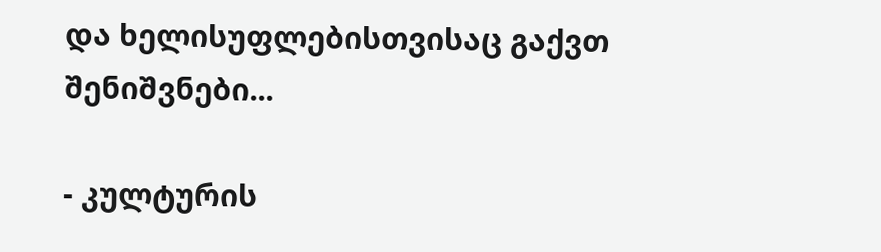და ხელისუფლებისთვისაც გაქვთ შენიშვნები...

- კულტურის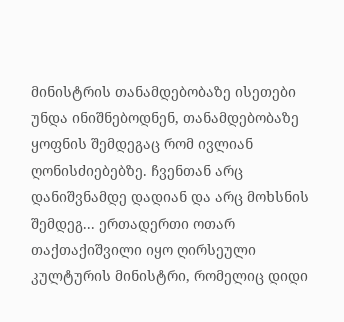მინისტრის თანამდებობაზე ისეთები უნდა ინიშნებოდნენ, თანამდებობაზე ყოფნის შემდეგაც რომ ივლიან ღონისძიებებზე. ჩვენთან არც დანიშვნამდე დადიან და არც მოხსნის შემდეგ... ერთადერთი ოთარ თაქთაქიშვილი იყო ღირსეული კულტურის მინისტრი, რომელიც დიდი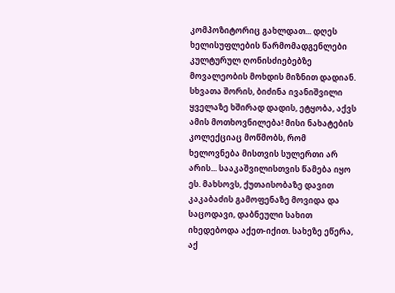კომპოზიტორიც გახლდათ... დღეს ხელისუფლების წარმომადგენლები კულტურულ ღონისძიებებზე მოვალეობის მოხდის მიზნით დადიან. სხვათა შორის, ბიძინა ივანიშვილი ყველაზე ხშირად დადის, ეტყობა, აქვს ამის მოთხოვნილება! მისი ნახატების კოლექციაც მოწმობს, რომ ხელოვნება მისთვის სულერთი არ არის... სააკაშვილისთვის წამება იყო ეს. მახსოვს, ქუთაისობაზე დავით კაკაბაძის გამოფენაზე მოვიდა და საცოდავი, დაბნეული სახით იხედებოდა აქეთ-იქით. სახეზე ეწერა, აქ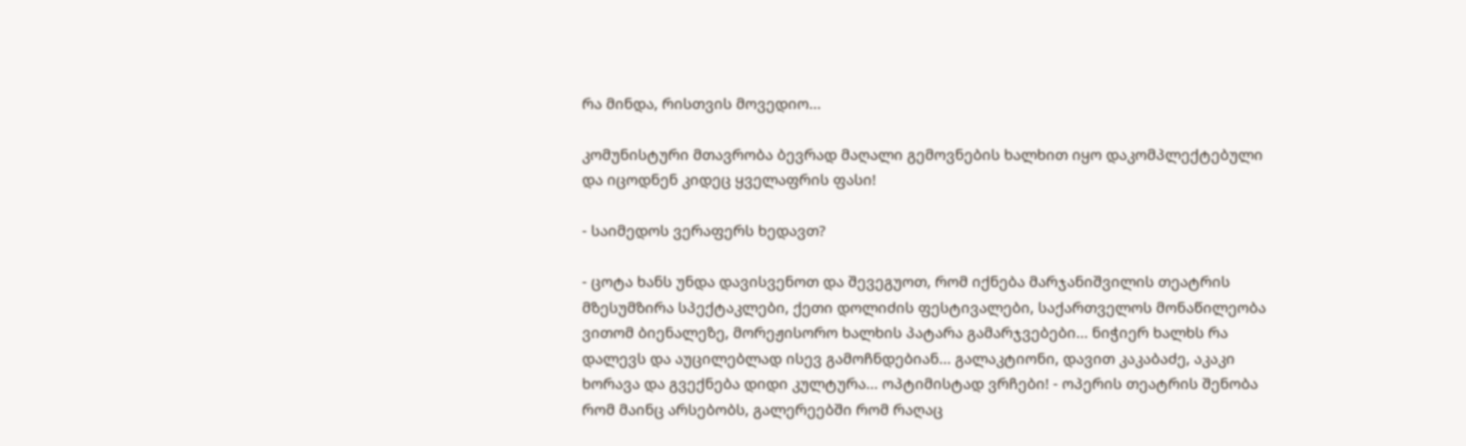რა მინდა, რისთვის მოვედიო...

კომუნისტური მთავრობა ბევრად მაღალი გემოვნების ხალხით იყო დაკომპლექტებული და იცოდნენ კიდეც ყველაფრის ფასი!

- საიმედოს ვერაფერს ხედავთ?

- ცოტა ხანს უნდა დავისვენოთ და შევეგუოთ, რომ იქნება მარჯანიშვილის თეატრის მზესუმზირა სპექტაკლები, ქეთი დოლიძის ფესტივალები, საქართველოს მონაწილეობა ვითომ ბიენალეზე, მორეჟისორო ხალხის პატარა გამარჯვებები... ნიჭიერ ხალხს რა დალევს და აუცილებლად ისევ გამოჩნდებიან... გალაკტიონი, დავით კაკაბაძე, აკაკი ხორავა და გვექნება დიდი კულტურა... ოპტიმისტად ვრჩები! - ოპერის თეატრის შენობა რომ მაინც არსებობს, გალერეებში რომ რაღაც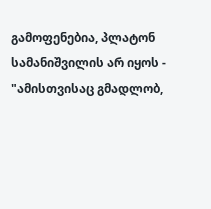გამოფენებია, პლატონ სამანიშვილის არ იყოს - "ამისთვისაც გმადლობ,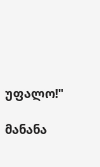უფალო!"

მანანა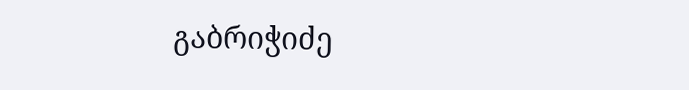გაბრიჭიძე